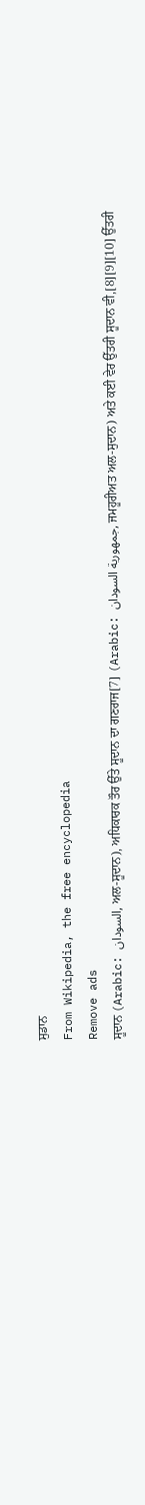ਸੁਡਾਨ
From Wikipedia, the free encyclopedia
Remove ads
ਸੂਦਾਨ (Arabic: السودان, ਅਲ-ਸੂਦਾਨ), ਅਧਿਕਾਰਕ ਤੌਰ ਉੱਤੇ ਸੂਦਾਨ ਦਾ ਗਣਰਾਜ[7] (Arabic: جمهورية السودان, ਜਮਹੂਰੀਅਤ ਅਲ-ਸੁਦਾਨ) ਅਤੇ ਕਈ ਵੇਰ ਉੱਤਰੀ ਸੂਦਾਨ ਵੀ,[8][9][10] ਉੱਤਰੀ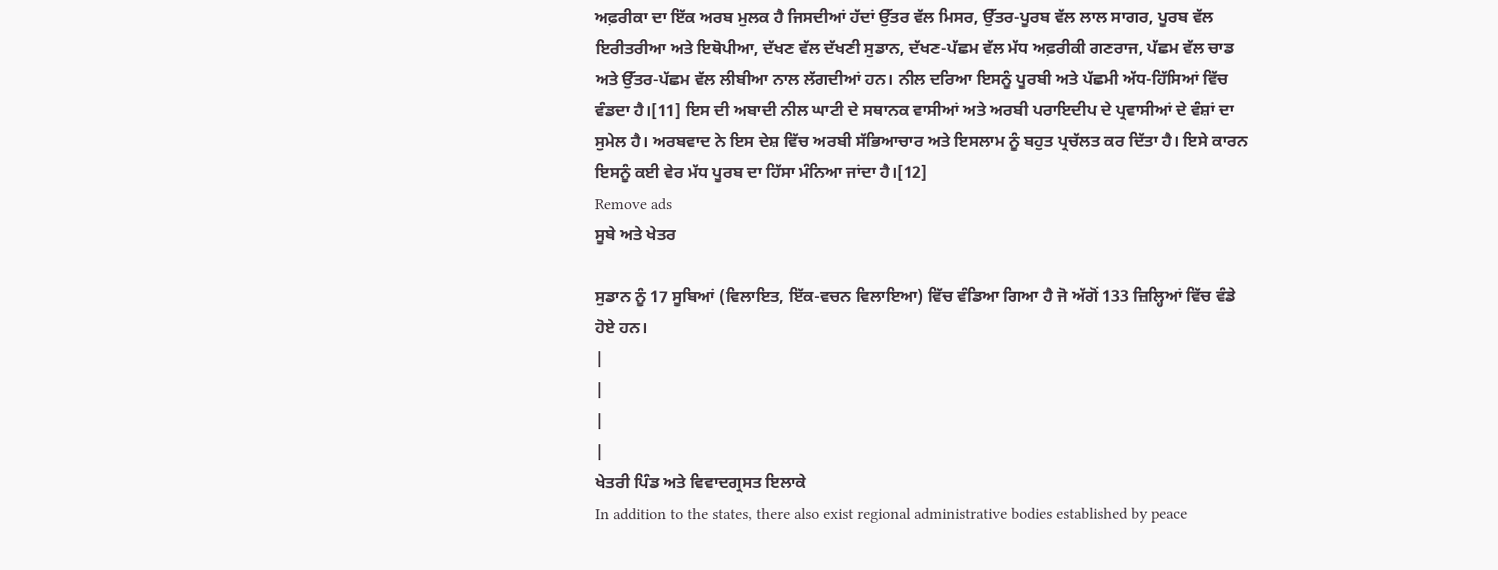ਅਫ਼ਰੀਕਾ ਦਾ ਇੱਕ ਅਰਬ ਮੁਲਕ ਹੈ ਜਿਸਦੀਆਂ ਹੱਦਾਂ ਉੱਤਰ ਵੱਲ ਮਿਸਰ, ਉੱਤਰ-ਪੂਰਬ ਵੱਲ ਲਾਲ ਸਾਗਰ, ਪੂਰਬ ਵੱਲ ਇਰੀਤਰੀਆ ਅਤੇ ਇਥੋਪੀਆ, ਦੱਖਣ ਵੱਲ ਦੱਖਣੀ ਸੁਡਾਨ, ਦੱਖਣ-ਪੱਛਮ ਵੱਲ ਮੱਧ ਅਫ਼ਰੀਕੀ ਗਣਰਾਜ, ਪੱਛਮ ਵੱਲ ਚਾਡ ਅਤੇ ਉੱਤਰ-ਪੱਛਮ ਵੱਲ ਲੀਬੀਆ ਨਾਲ ਲੱਗਦੀਆਂ ਹਨ। ਨੀਲ ਦਰਿਆ ਇਸਨੂੰ ਪੂਰਬੀ ਅਤੇ ਪੱਛਮੀ ਅੱਧ-ਹਿੱਸਿਆਂ ਵਿੱਚ ਵੰਡਦਾ ਹੈ।[11] ਇਸ ਦੀ ਅਬਾਦੀ ਨੀਲ ਘਾਟੀ ਦੇ ਸਥਾਨਕ ਵਾਸੀਆਂ ਅਤੇ ਅਰਬੀ ਪਰਾਇਦੀਪ ਦੇ ਪ੍ਰਵਾਸੀਆਂ ਦੇ ਵੰਸ਼ਾਂ ਦਾ ਸੁਮੇਲ ਹੈ। ਅਰਬਵਾਦ ਨੇ ਇਸ ਦੇਸ਼ ਵਿੱਚ ਅਰਬੀ ਸੱਭਿਆਚਾਰ ਅਤੇ ਇਸਲਾਮ ਨੂੰ ਬਹੁਤ ਪ੍ਰਚੱਲਤ ਕਰ ਦਿੱਤਾ ਹੈ। ਇਸੇ ਕਾਰਨ ਇਸਨੂੰ ਕਈ ਵੇਰ ਮੱਧ ਪੂਰਬ ਦਾ ਹਿੱਸਾ ਮੰਨਿਆ ਜਾਂਦਾ ਹੈ।[12]
Remove ads
ਸੂਬੇ ਅਤੇ ਖੇਤਰ

ਸੁਡਾਨ ਨੂੰ 17 ਸੂਬਿਆਂ (ਵਿਲਾਇਤ, ਇੱਕ-ਵਚਨ ਵਿਲਾਇਆ) ਵਿੱਚ ਵੰਡਿਆ ਗਿਆ ਹੈ ਜੋ ਅੱਗੋਂ 133 ਜ਼ਿਲ੍ਹਿਆਂ ਵਿੱਚ ਵੰਡੇ ਹੋਏ ਹਨ।
|
|
|
|
ਖੇਤਰੀ ਪਿੰਡ ਅਤੇ ਵਿਵਾਦਗ੍ਰਸਤ ਇਲਾਕੇ
In addition to the states, there also exist regional administrative bodies established by peace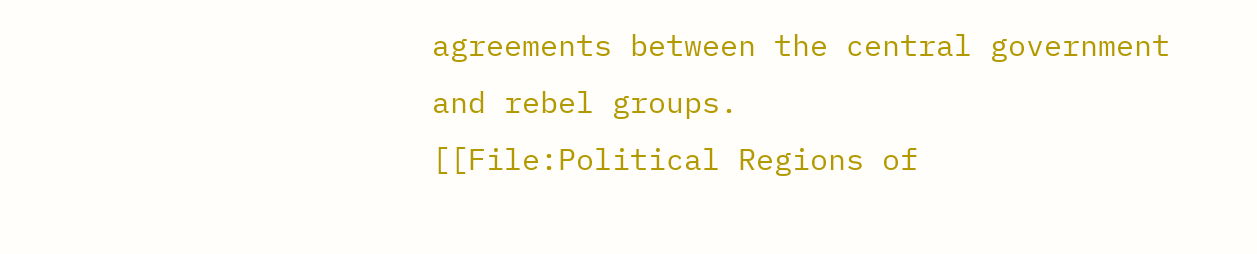agreements between the central government and rebel groups.
[[File:Political Regions of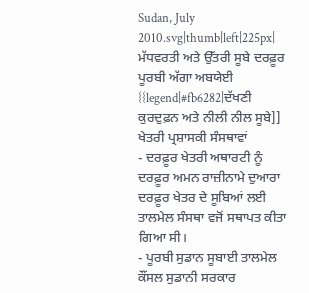Sudan, July 2010.svg|thumb|left|225px| ਮੱਧਵਰਤੀ ਅਤੇ ਉੱਤਰੀ ਸੂਬੇ ਦਰਫ਼ੂਰ ਪੂਰਬੀ ਅੱਗਾ ਅਬਯੇਈ {{legend|#fb6282|ਦੱਖਣੀ ਕੁਰਦੁਫ਼ਨ ਅਤੇ ਨੀਲੀ ਨੀਲ ਸੂਬੇ]]
ਖੇਤਰੀ ਪ੍ਰਸ਼ਾਸਕੀ ਸੰਸਥਾਵਾਂ
- ਦਰਫ਼ੂਰ ਖੇਤਰੀ ਅਥਾਰਟੀ ਨੂੰ ਦਰਫ਼ੂਰ ਅਮਨ ਰਾਜ਼ੀਨਾਮੇ ਦੁਆਰਾ ਦਰਫ਼ੂਰ ਖੇਤਰ ਦੇ ਸੂਬਿਆਂ ਲਈ ਤਾਲਮੇਲ ਸੰਸਥਾ ਵਜੋਂ ਸਥਾਪਤ ਕੀਤਾ ਗਿਆ ਸੀ।
- ਪੂਰਬੀ ਸੁਡਾਨ ਸੂਬਾਈ ਤਾਲਮੇਲ ਕੌਂਸਲ ਸੁਡਾਨੀ ਸਰਕਾਰ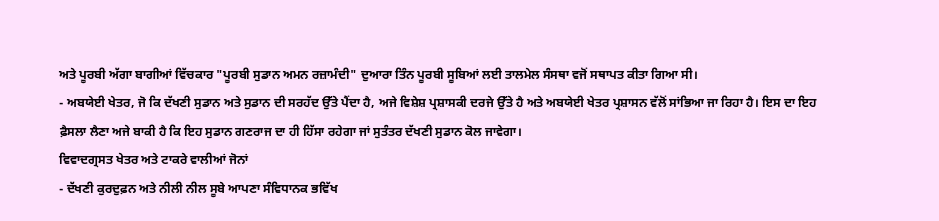ਅਤੇ ਪੂਰਬੀ ਅੱਗਾ ਬਾਗੀਆਂ ਵਿੱਚਕਾਰ "ਪੂਰਬੀ ਸੁਡਾਨ ਅਮਨ ਰਜ਼ਾਮੰਦੀ" ਦੁਆਰਾ ਤਿੰਨ ਪੂਰਬੀ ਸੂਬਿਆਂ ਲਈ ਤਾਲਮੇਲ ਸੰਸਥਾ ਵਜੋਂ ਸਥਾਪਤ ਕੀਤਾ ਗਿਆ ਸੀ।
- ਅਬਯੇਈ ਖੇਤਰ, ਜੋ ਕਿ ਦੱਖਣੀ ਸੁਡਾਨ ਅਤੇ ਸੁਡਾਨ ਦੀ ਸਰਹੱਦ ਉੱਤੇ ਪੈਂਦਾ ਹੈ, ਅਜੇ ਵਿਸ਼ੇਸ਼ ਪ੍ਰਸ਼ਾਸਕੀ ਦਰਜੇ ਉੱਤੇ ਹੈ ਅਤੇ ਅਬਯੇਈ ਖੇਤਰ ਪ੍ਰਸ਼ਾਸਨ ਵੱਲੋਂ ਸਾਂਭਿਆ ਜਾ ਰਿਹਾ ਹੈ। ਇਸ ਦਾ ਇਹ ਫ਼ੈਸਲਾ ਲੈਣਾ ਅਜੇ ਬਾਕੀ ਹੈ ਕਿ ਇਹ ਸੁਡਾਨ ਗਣਰਾਜ ਦਾ ਹੀ ਹਿੱਸਾ ਰਹੇਗਾ ਜਾਂ ਸੁਤੰਤਰ ਦੱਖਣੀ ਸੁਡਾਨ ਕੋਲ ਜਾਵੇਗਾ।
ਵਿਵਾਦਗ੍ਰਸਤ ਖੇਤਰ ਅਤੇ ਟਾਕਰੇ ਵਾਲੀਆਂ ਜੋਨਾਂ
- ਦੱਖਣੀ ਕੁਰਦੁਫ਼ਨ ਅਤੇ ਨੀਲੀ ਨੀਲ ਸੂਬੇ ਆਪਣਾ ਸੰਵਿਧਾਨਕ ਭਵਿੱਖ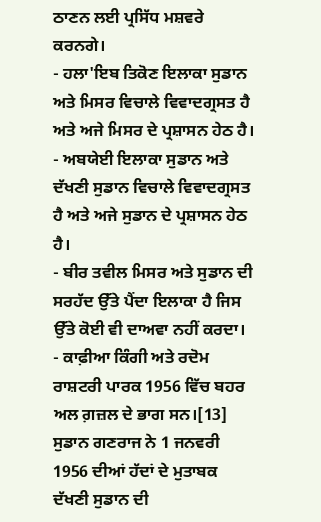ਠਾਣਨ ਲਈ ਪ੍ਰਸਿੱਧ ਮਸ਼ਵਰੇ ਕਰਨਗੇ।
- ਹਲਾ'ਇਬ ਤਿਕੋਣ ਇਲਾਕਾ ਸੁਡਾਨ ਅਤੇ ਮਿਸਰ ਵਿਚਾਲੇ ਵਿਵਾਦਗ੍ਰਸਤ ਹੈ ਅਤੇ ਅਜੇ ਮਿਸਰ ਦੇ ਪ੍ਰਸ਼ਾਸਨ ਹੇਠ ਹੈ।
- ਅਬਯੇਈ ਇਲਾਕਾ ਸੁਡਾਨ ਅਤੇ ਦੱਖਣੀ ਸੁਡਾਨ ਵਿਚਾਲੇ ਵਿਵਾਦਗ੍ਰਸਤ ਹੈ ਅਤੇ ਅਜੇ ਸੁਡਾਨ ਦੇ ਪ੍ਰਸ਼ਾਸਨ ਹੇਠ ਹੈ।
- ਬੀਰ ਤਵੀਲ ਮਿਸਰ ਅਤੇ ਸੁਡਾਨ ਦੀ ਸਰਹੱਦ ਉੱਤੇ ਪੈਂਦਾ ਇਲਾਕਾ ਹੈ ਜਿਸ ਉੱਤੇ ਕੋਈ ਵੀ ਦਾਅਵਾ ਨਹੀਂ ਕਰਦਾ।
- ਕਾਫ਼ੀਆ ਕਿੰਗੀ ਅਤੇ ਰਦੋਮ ਰਾਸ਼ਟਰੀ ਪਾਰਕ 1956 ਵਿੱਚ ਬਹਰ ਅਲ ਗ਼ਜ਼ਲ ਦੇ ਭਾਗ ਸਨ।[13] ਸੁਡਾਨ ਗਣਰਾਜ ਨੇ 1 ਜਨਵਰੀ 1956 ਦੀਆਂ ਹੱਦਾਂ ਦੇ ਮੁਤਾਬਕ ਦੱਖਣੀ ਸੁਡਾਨ ਦੀ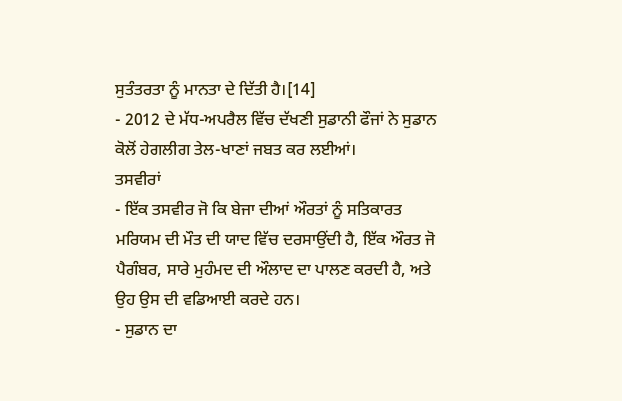ਸੁਤੰਤਰਤਾ ਨੂੰ ਮਾਨਤਾ ਦੇ ਦਿੱਤੀ ਹੈ।[14]
- 2012 ਦੇ ਮੱਧ-ਅਪਰੈਲ ਵਿੱਚ ਦੱਖਣੀ ਸੁਡਾਨੀ ਫੌਜਾਂ ਨੇ ਸੁਡਾਨ ਕੋਲੋਂ ਹੇਗਲੀਗ ਤੇਲ-ਖਾਣਾਂ ਜਬਤ ਕਰ ਲਈਆਂ।
ਤਸਵੀਰਾਂ
- ਇੱਕ ਤਸਵੀਰ ਜੋ ਕਿ ਬੇਜਾ ਦੀਆਂ ਔਰਤਾਂ ਨੂੰ ਸਤਿਕਾਰਤ ਮਰਿਯਮ ਦੀ ਮੌਤ ਦੀ ਯਾਦ ਵਿੱਚ ਦਰਸਾਉਂਦੀ ਹੈ, ਇੱਕ ਔਰਤ ਜੋ ਪੈਗੰਬਰ, ਸਾਰੇ ਮੁਹੰਮਦ ਦੀ ਔਲਾਦ ਦਾ ਪਾਲਣ ਕਰਦੀ ਹੈ, ਅਤੇ ਉਹ ਉਸ ਦੀ ਵਡਿਆਈ ਕਰਦੇ ਹਨ।
- ਸੁਡਾਨ ਦਾ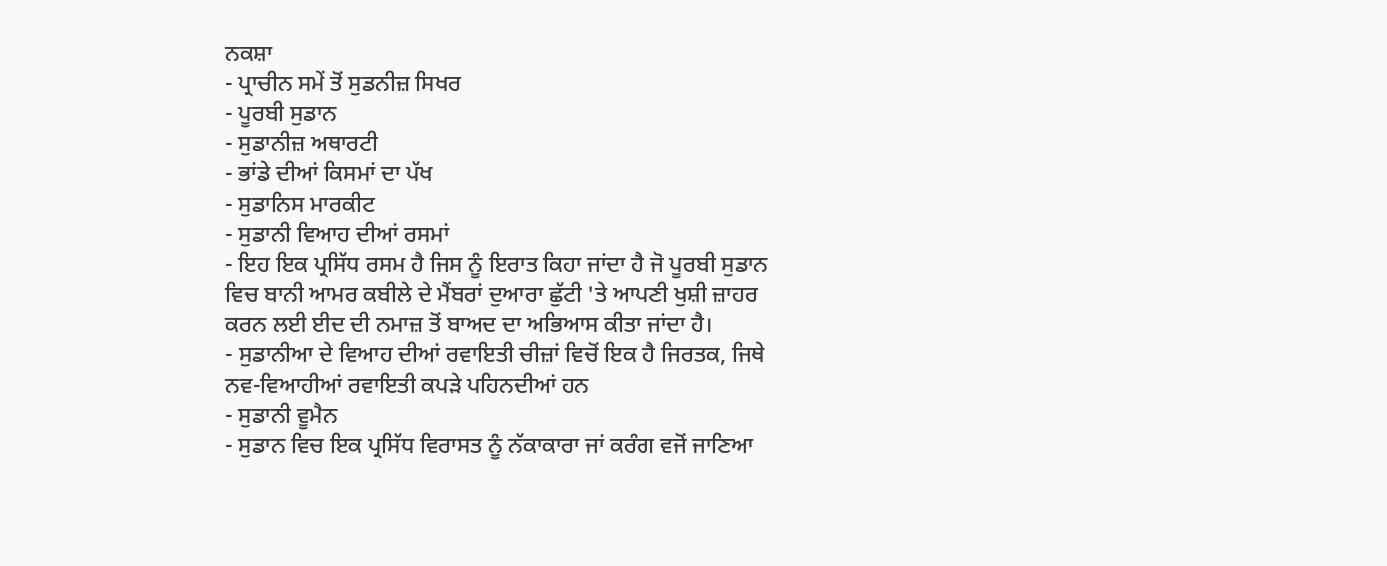ਨਕਸ਼ਾ
- ਪ੍ਰਾਚੀਨ ਸਮੇਂ ਤੋਂ ਸੁਡਨੀਜ਼ ਸਿਖਰ
- ਪੂਰਬੀ ਸੁਡਾਨ
- ਸੁਡਾਨੀਜ਼ ਅਥਾਰਟੀ
- ਭਾਂਡੇ ਦੀਆਂ ਕਿਸਮਾਂ ਦਾ ਪੱਖ
- ਸੁਡਾਨਿਸ ਮਾਰਕੀਟ
- ਸੁਡਾਨੀ ਵਿਆਹ ਦੀਆਂ ਰਸਮਾਂ
- ਇਹ ਇਕ ਪ੍ਰਸਿੱਧ ਰਸਮ ਹੈ ਜਿਸ ਨੂੰ ਇਰਾਤ ਕਿਹਾ ਜਾਂਦਾ ਹੈ ਜੋ ਪੂਰਬੀ ਸੁਡਾਨ ਵਿਚ ਬਾਨੀ ਆਮਰ ਕਬੀਲੇ ਦੇ ਮੈਂਬਰਾਂ ਦੁਆਰਾ ਛੁੱਟੀ 'ਤੇ ਆਪਣੀ ਖੁਸ਼ੀ ਜ਼ਾਹਰ ਕਰਨ ਲਈ ਈਦ ਦੀ ਨਮਾਜ਼ ਤੋਂ ਬਾਅਦ ਦਾ ਅਭਿਆਸ ਕੀਤਾ ਜਾਂਦਾ ਹੈ।
- ਸੁਡਾਨੀਆ ਦੇ ਵਿਆਹ ਦੀਆਂ ਰਵਾਇਤੀ ਚੀਜ਼ਾਂ ਵਿਚੋਂ ਇਕ ਹੈ ਜਿਰਤਕ, ਜਿਥੇ ਨਵ-ਵਿਆਹੀਆਂ ਰਵਾਇਤੀ ਕਪੜੇ ਪਹਿਨਦੀਆਂ ਹਨ
- ਸੁਡਾਨੀ ਵੂਮੈਨ
- ਸੁਡਾਨ ਵਿਚ ਇਕ ਪ੍ਰਸਿੱਧ ਵਿਰਾਸਤ ਨੂੰ ਨੱਕਾਕਾਰਾ ਜਾਂ ਕਰੰਗ ਵਜੋਂ ਜਾਣਿਆ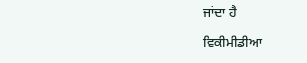ਜਾਂਦਾ ਹੈ

ਵਿਕੀਮੀਡੀਆ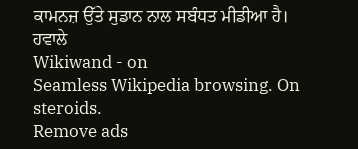ਕਾਮਨਜ਼ ਉੱਤੇ ਸੁਡਾਨ ਨਾਲ ਸਬੰਧਤ ਮੀਡੀਆ ਹੈ।
ਹਵਾਲੇ
Wikiwand - on
Seamless Wikipedia browsing. On steroids.
Remove ads